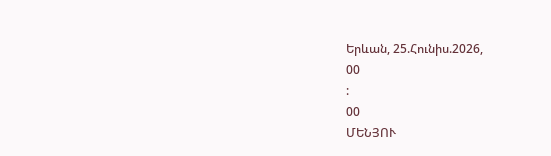Երևան, 25.Հունիս.2026,
00
:
00
ՄԵՆՅՈՒ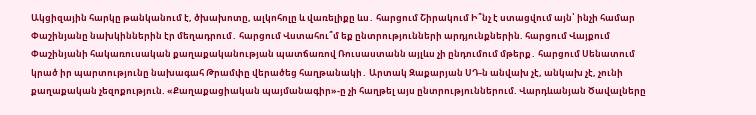Ակցիզային հարկը թանկանում է, ծխախոտը, ալկոհոլը և վառելիքը ևս․ հարցում Շիրակում Ի՞նչ է ստացվում այն՝ ինչի համար Փաշինյանը նախկիններին էր մեղադրում․ հարցում Վստահու՞մ եք ընտրությունների արդյունքներին. հարցում Վայքում Փաշինյանի հակառուսական քաղաքականության պատճառով Ռուսաստանն այլևս չի ընդումում մթերք․ հարցում Սենատում կրած իր պարտությունը նախագահ Թրամփը վերածեց հաղթանակի․ Արտակ Զաքարյան ՍԴ-ն անվախ չէ, անկախ չէ, չունի քաղաքական չեզոքություն. «Քաղաքացիական պայմանագիր»-ը չի հաղթել այս ընտրություններում. Վարդևանյան Ծավալները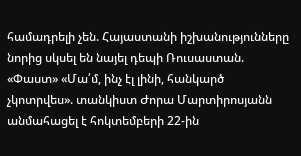համադրելի չեն. Հայաստանի իշխանությունները նորից սկսել են նայել դեպի Ռուսաստան. «Փաստ» «Մա՛մ, ինչ էլ լինի, հանկարծ չկոտրվես». տանկիստ Ժորա Մարտիրոսյանն անմահացել է հոկտեմբերի 22-ին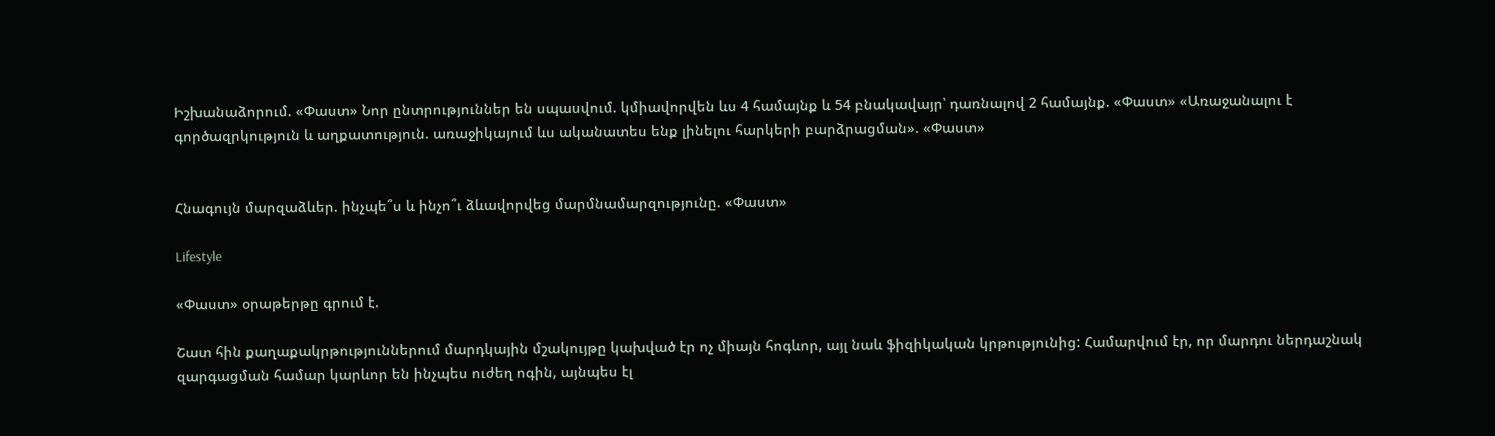Իշխանաձորում. «Փաստ» Նոր ընտրություններ են սպասվում. կմիավորվեն ևս 4 համայնք և 54 բնակավայր՝ դառնալով 2 համայնք. «Փաստ» «Առաջանալու է գործազրկություն և աղքատություն. առաջիկայում ևս ականատես ենք լինելու հարկերի բարձրացման». «Փաստ»


Հնագույն մարզաձևեր. ինչպե՞ս և ինչո՞ւ ձևավորվեց մարմնամարզությունը. «Փաստ»

Lifestyle

«Փաստ» օրաթերթը գրում է.

Շատ հին քաղաքակրթություններում մարդկային մշակույթը կախված էր ոչ միայն հոգևոր, այլ նաև ֆիզիկական կրթությունից: Համարվում էր, որ մարդու ներդաշնակ զարգացման համար կարևոր են ինչպես ուժեղ ոգին, այնպես էլ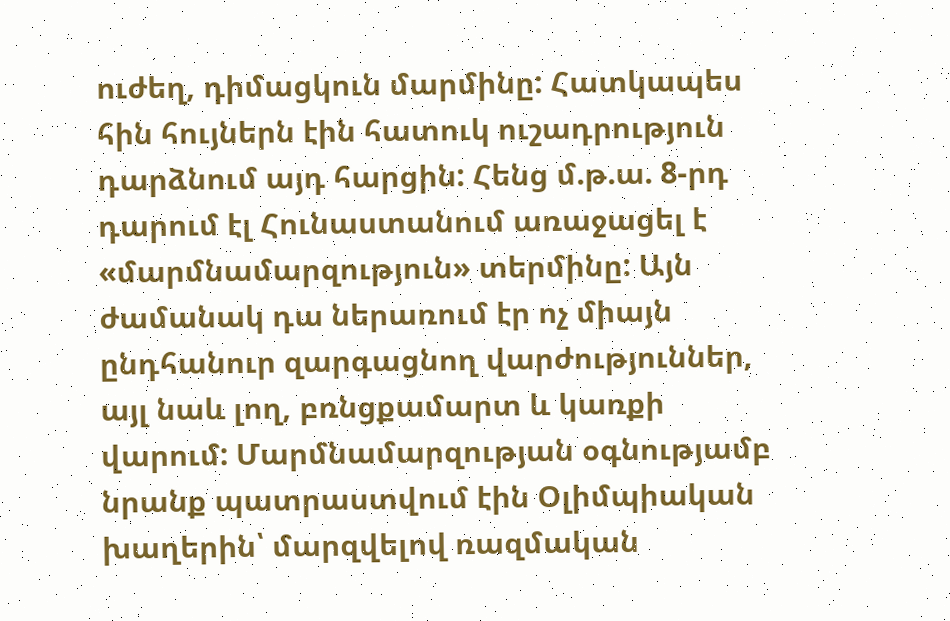ուժեղ, դիմացկուն մարմինը: Հատկապես հին հույներն էին հատուկ ուշադրություն դարձնում այդ հարցին: Հենց մ.թ.ա. 8-րդ դարում էլ Հունաստանում առաջացել է «մարմնամարզություն» տերմինը: Այն ժամանակ դա ներառում էր ոչ միայն ընդհանուր զարգացնող վարժություններ, այլ նաև լող, բռնցքամարտ և կառքի վարում: Մարմնամարզության օգնությամբ նրանք պատրաստվում էին Օլիմպիական խաղերին՝ մարզվելով ռազմական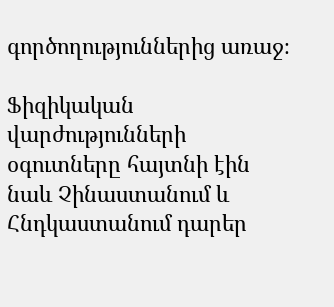գործողություններից առաջ։

Ֆիզիկական վարժությունների օգուտները հայտնի էին նաև Չինաստանում և Հնդկաստանում դարեր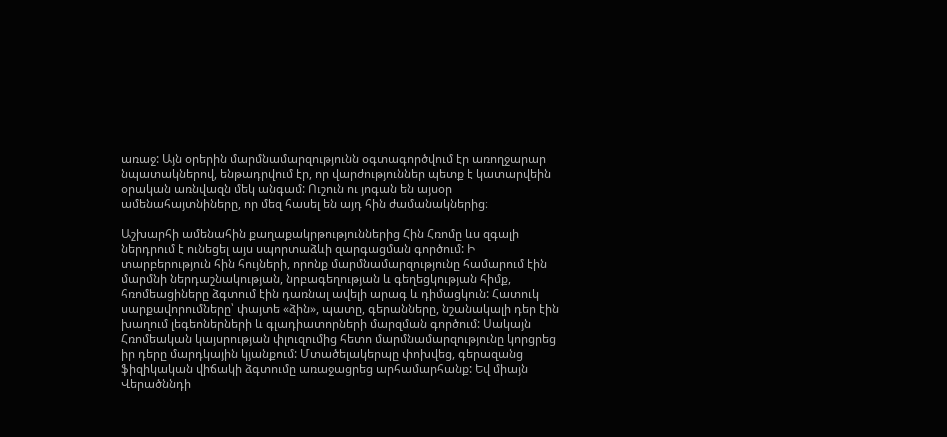առաջ: Այն օրերին մարմնամարզությունն օգտագործվում էր առողջարար նպատակներով, ենթադրվում էր, որ վարժություններ պետք է կատարվեին օրական առնվազն մեկ անգամ: Ուշուն ու յոգան են այսօր ամենահայտնիները, որ մեզ հասել են այդ հին ժամանակներից։

Աշխարհի ամենահին քաղաքակրթություններից Հին Հռոմը ևս զգալի ներդրում է ունեցել այս սպորտաձևի զարգացման գործում: Ի տարբերություն հին հույների, որոնք մարմնամարզությունը համարում էին մարմնի ներդաշնակության, նրբագեղության և գեղեցկության հիմք, հռոմեացիները ձգտում էին դառնալ ավելի արագ և դիմացկուն: Հատուկ սարքավորումները՝ փայտե «ձին», պատը, գերանները, նշանակալի դեր էին խաղում լեգեոներների և գլադիատորների մարզման գործում: Սակայն Հռոմեական կայսրության փլուզումից հետո մարմնամարզությունը կորցրեց իր դերը մարդկային կյանքում: Մտածելակերպը փոխվեց, գերազանց ֆիզիկական վիճակի ձգտումը առաջացրեց արհամարհանք: Եվ միայն Վերածննդի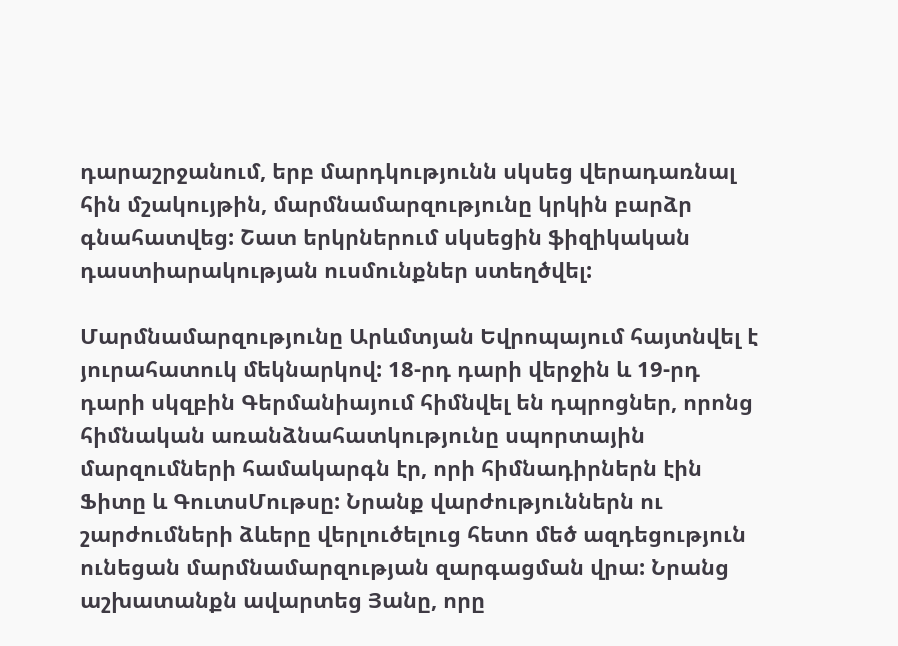դարաշրջանում, երբ մարդկությունն սկսեց վերադառնալ հին մշակույթին, մարմնամարզությունը կրկին բարձր գնահատվեց: Շատ երկրներում սկսեցին ֆիզիկական դաստիարակության ուսմունքներ ստեղծվել:

Մարմնամարզությունը Արևմտյան Եվրոպայում հայտնվել է յուրահատուկ մեկնարկով: 18-րդ դարի վերջին և 19-րդ դարի սկզբին Գերմանիայում հիմնվել են դպրոցներ, որոնց հիմնական առանձնահատկությունը սպորտային մարզումների համակարգն էր, որի հիմնադիրներն էին Ֆիտը և ԳուտսՄութսը: Նրանք վարժություններն ու շարժումների ձևերը վերլուծելուց հետո մեծ ազդեցություն ունեցան մարմնամարզության զարգացման վրա: Նրանց աշխատանքն ավարտեց Յանը, որը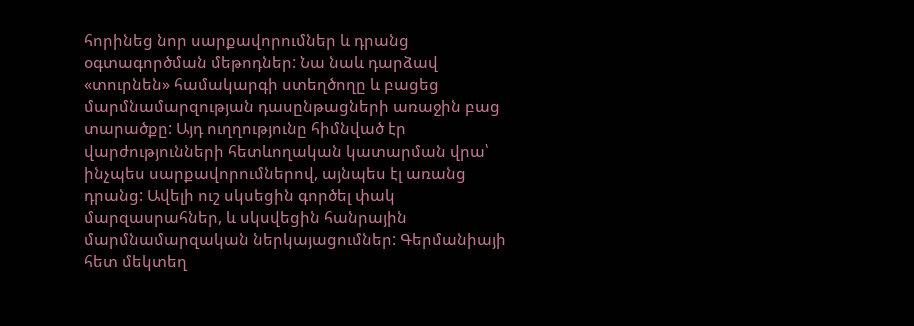հորինեց նոր սարքավորումներ և դրանց օգտագործման մեթոդներ: Նա նաև դարձավ «տուրնեն» համակարգի ստեղծողը և բացեց մարմնամարզության դասընթացների առաջին բաց տարածքը: Այդ ուղղությունը հիմնված էր վարժությունների հետևողական կատարման վրա՝ ինչպես սարքավորումներով, այնպես էլ առանց դրանց: Ավելի ուշ սկսեցին գործել փակ մարզասրահներ, և սկսվեցին հանրային մարմնամարզական ներկայացումներ: Գերմանիայի հետ մեկտեղ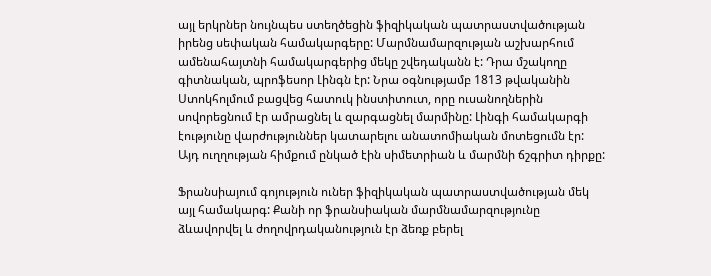այլ երկրներ նույնպես ստեղծեցին ֆիզիկական պատրաստվածության իրենց սեփական համակարգերը: Մարմնամարզության աշխարհում ամենահայտնի համակարգերից մեկը շվեդականն է: Դրա մշակողը գիտնական, պրոֆեսոր Լինգն էր: Նրա օգնությամբ 1813 թվականին Ստոկհոլմում բացվեց հատուկ ինստիտուտ, որը ուսանողներին սովորեցնում էր ամրացնել և զարգացնել մարմինը: Լինգի համակարգի էությունը վարժություններ կատարելու անատոմիական մոտեցումն էր: Այդ ուղղության հիմքում ընկած էին սիմետրիան և մարմնի ճշգրիտ դիրքը:

Ֆրանսիայում գոյություն ուներ ֆիզիկական պատրաստվածության մեկ այլ համակարգ: Քանի որ ֆրանսիական մարմնամարզությունը ձևավորվել և ժողովրդականություն էր ձեռք բերել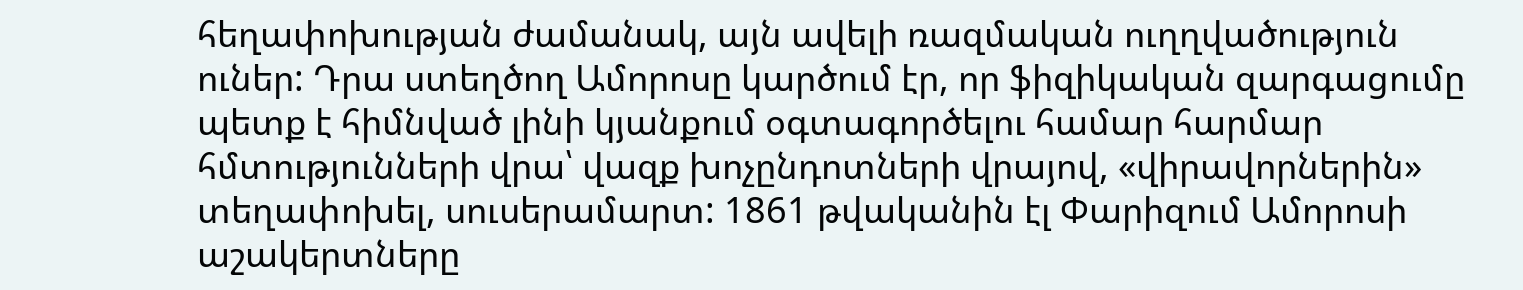հեղափոխության ժամանակ, այն ավելի ռազմական ուղղվածություն ուներ: Դրա ստեղծող Ամորոսը կարծում էր, որ ֆիզիկական զարգացումը պետք է հիմնված լինի կյանքում օգտագործելու համար հարմար հմտությունների վրա՝ վազք խոչընդոտների վրայով, «վիրավորներին» տեղափոխել, սուսերամարտ: 1861 թվականին էլ Փարիզում Ամորոսի աշակերտները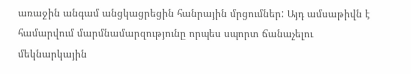առաջին անգամ անցկացրեցին հանրային մրցումներ: Այդ ամսաթիվն է համարվում մարմնամարզությունը որպես սպորտ ճանաչելու մեկնարկային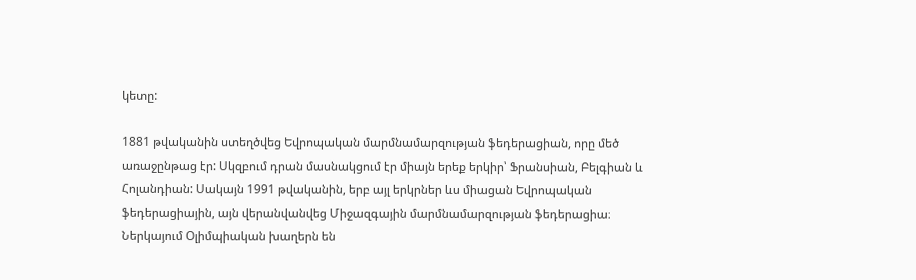կետը:

1881 թվականին ստեղծվեց Եվրոպական մարմնամարզության ֆեդերացիան, որը մեծ առաջընթաց էր: Սկզբում դրան մասնակցում էր միայն երեք երկիր՝ Ֆրանսիան, Բելգիան և Հոլանդիան: Սակայն 1991 թվականին, երբ այլ երկրներ ևս միացան Եվրոպական ֆեդերացիային, այն վերանվանվեց Միջազգային մարմնամարզության ֆեդերացիա։ Ներկայում Օլիմպիական խաղերն են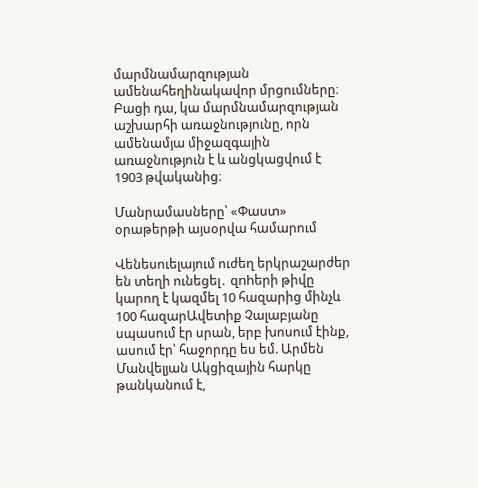մարմնամարզության ամենահեղինակավոր մրցումները։ Բացի դա, կա մարմնամարզության աշխարհի առաջնությունը, որն ամենամյա միջազգային առաջնություն է և անցկացվում է 1903 թվականից։

Մանրամասները՝ «Փաստ» օրաթերթի այսօրվա համարում

Վենեսուելայում ուժեղ երկրաշարժեր են տեղի ունեցել․ զnhերի թիվը կարող է կազմել 10 հազարից մինչև 100 հազարԱվետիք Չալաբյանը սպասում էր սրան, երբ խոսում էինք, ասում էր՝ հաջորդը ես եմ. Արմեն Մանվելյան Ակցիզային հարկը թանկանում է,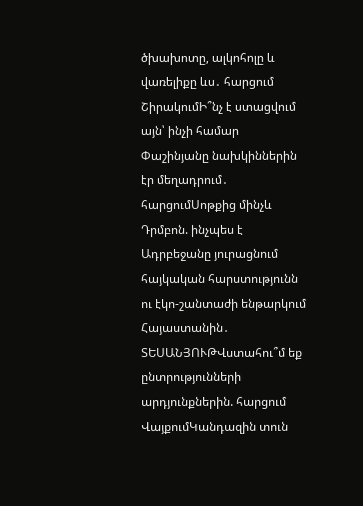ծխախոտը, ալկոհոլը և վառելիքը ևս․ հարցում ՇիրակումԻ՞նչ է ստացվում այն՝ ինչի համար Փաշինյանը նախկիններին էր մեղադրում․ հարցումՍոթքից մինչև Դրմբոն. ինչպես է Ադրբեջանը յուրացնում հայկական հարստությունն ու էկո-շանտաժի ենթարկում Հայաստանին․ ՏԵՍԱՆՅՈՒԹՎստահու՞մ եք ընտրությունների արդյունքներին. հարցում ՎայքումԿանդազին տուն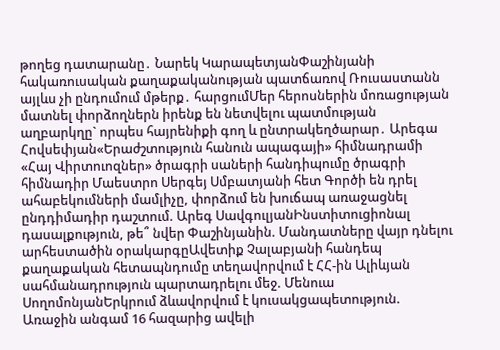թողեց դատարանը․ Նարեկ ԿարապետյանՓաշինյանի հակառուսական քաղաքականության պատճառով Ռուսաստանն այլևս չի ընդումում մթերք․ հարցումՄեր հերոսներին մոռացության մատնել փորձողներն իրենք են նետվելու պատմության աղբարկղը` որպես հայրենիքի գող և ընտրակեղծարար․ Արեգա Հովսեփյան«Երաժշտություն հանուն ապագայի» հիմնադրամի «Հայ Վիրտուոզներ» ծրագրի սաների հանդիպումը ծրագրի հիմնադիր Մաեստրո Սերգեյ Սմբատյանի հետ Գործի են դրել ահաբեկումների մամլիչը, փորձում են խուճապ առաջացնել ընդդիմադիր դաշտում. Արեգ ՍավգուլյանԻնստիտուցիոնալ դասալքություն, թե՞ նվեր Փաշինյանին. Մանդատները վայր դնելու արհեստածին օրակարգըԱվետիք Չալաբյանի հանդեպ քաղաքական հետապնդումը տեղավորվում է ՀՀ-ին Ալիևյան սահմանադրություն պարտադրելու մեջ. Մենուա ՍողոմոնյանԵրկրում ձևավորվում է կուսակցապետություն. Առաջին անգամ 16 հազարից ավելի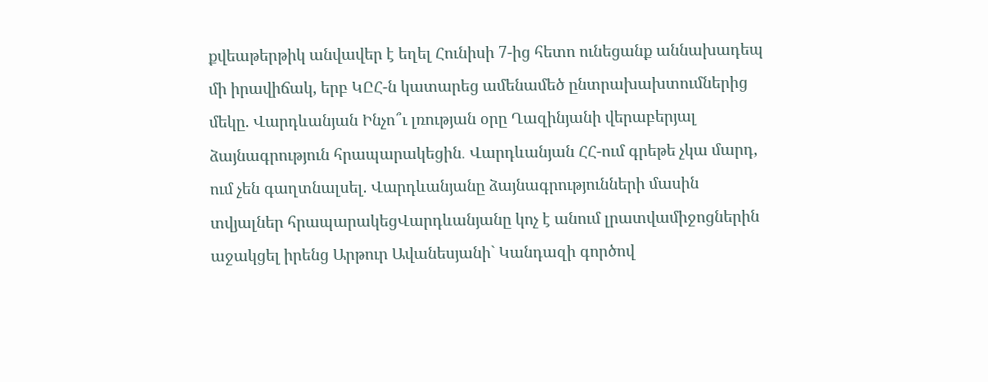քվեաթերթիկ անվավեր է եղել Հունիսի 7-ից հետո ունեցանք աննախադեպ մի իրավիճակ, երբ ԿԸՀ-ն կատարեց ամենամեծ ընտրախախտումներից մեկը. Վարդևանյան Ինչո՞ւ լռության օրը Ղազինյանի վերաբերյալ ձայնագրություն հրապարակեցին․ Վարդևանյան ՀՀ-ում գրեթե չկա մարդ, ում չեն գաղտնալսել. Վարդևանյանը ձայնագրությունների մասին տվյալներ հրապարակեցՎարդևանյանը կոչ է անում լրատվամիջոցներին աջակցել իրենց Արթուր Ավանեսյանի` Կանդազի գործով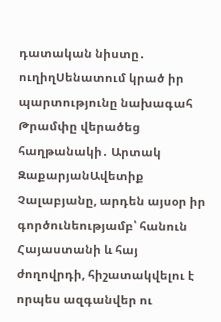դատական նիստը․ ուղիղՍենատում կրած իր պարտությունը նախագահ Թրամփը վերածեց հաղթանակի․ Արտակ ԶաքարյանԱվետիք Չալաբյանը, արդեն այսօր իր գործունեությամբ՝ հանուն Հայաստանի և հայ ժողովրդի, հիշատակվելու է որպես ազգանվեր ու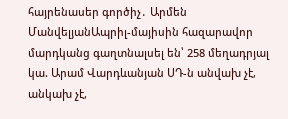հայրենասեր գործիչ․ Արմեն ՄանվելյանԱպրիլ-մայիսին հազարավոր մարդկանց գաղտնալսել են՝ 258 մեղադրյալ կա. Արամ Վարդևանյան ՍԴ-ն անվախ չէ, անկախ չէ,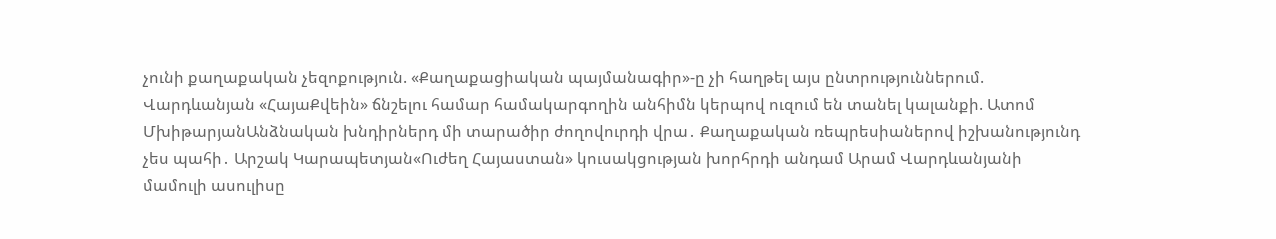չունի քաղաքական չեզոքություն. «Քաղաքացիական պայմանագիր»-ը չի հաղթել այս ընտրություններում. Վարդևանյան «ՀայաՔվեին» ճնշելու համար համակարգողին անհիմն կերպով ուզում են տանել կալանքի. Ատոմ ՄխիթարյանԱնձնական խնդիրներդ մի տարածիր ժողովուրդի վրա․ Քաղաքական ռեպրեսիաներով իշխանությունդ չես պահի․ Արշակ Կարապետյան«Ուժեղ Հայաստան» կուսակցության խորհրդի անդամ Արամ Վարդևանյանի մամուլի ասուլիսը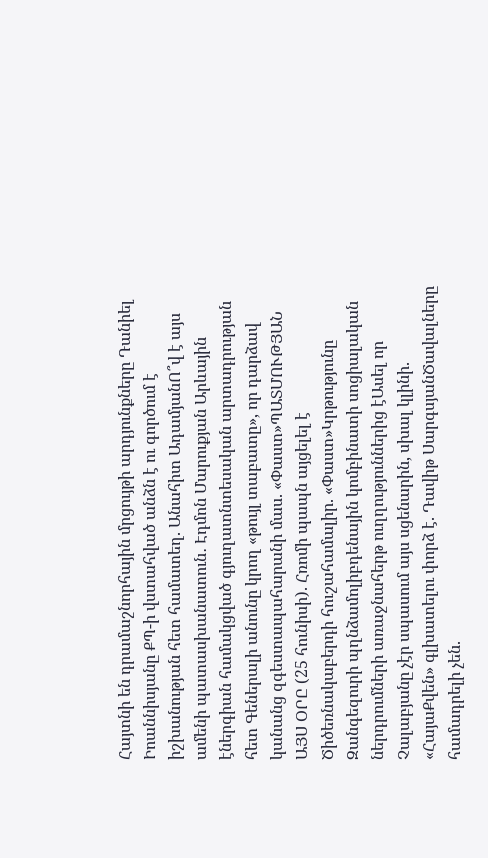Հայտնի են դրամաշնորհային մրցույթի արդյունքները Դանիել Իոաննիսյանը ՔՊ-ի վստահված անձն է ու գործում է իշխանության հետ համատեղ. Անահիտ ԱդամյանՈ՞վ է այս ամենի պատասխանատուն․ Էդմոն Մարուքյան Արևային էներգիան համակցված գյուղատնտեսական արտադրության հետ Գեներալի անունը կրող «թույլ տաբատը», որ դարձավ կանանց զգեստապահարանի մաս. «Փաստ»ՊԱՏՄՈՒԹՅԱՆ ԱՅՍ ՕՐԸ (25 հունիսի). Հռոմի պապն այցելել է Ծիծեռնակաբերդի հուշահամալիր. «Փաստ»Կրթությունը Զանգեզուրի պղնձամոլիբդենային կոմբինատի սոցիալական ներդրումների առաջնահերթ ուղղություններից էԱսել որ Չալաբյանը չէր սպասում այս սցենարին, սխալ կլինի. «ՀայաՔվեն» գլխատելու փորձ է. Դավիթ ՍարգսյանԾավալները համադրելի չեն.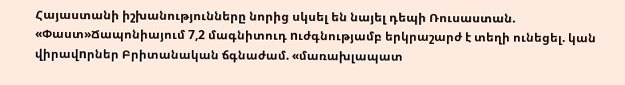Հայաստանի իշխանությունները նորից սկսել են նայել դեպի Ռուսաստան. «Փաստ»Ճապոնիայում 7,2 մագնիտուդ nւժգնությամբ երկրաշարժ է տեղի ունեցել. կան վիրավnրներ Բրիտանական ճգնաժամ. «մառախլապատ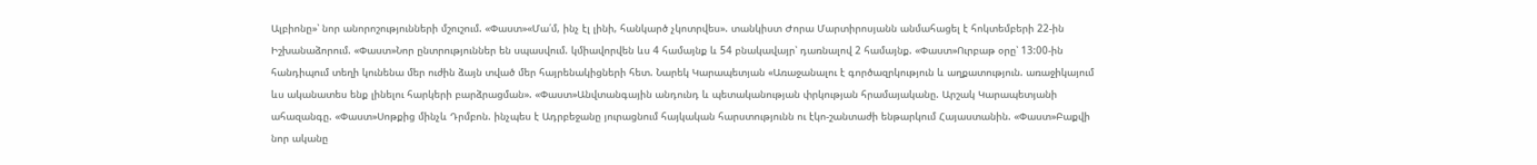Ալբիոնը»՝ նոր անորոշությունների մշուշում. «Փաստ»«Մա՛մ, ինչ էլ լինի, հանկարծ չկոտրվես». տանկիստ Ժորա Մարտիրոսյանն անմահացել է հոկտեմբերի 22-ին Իշխանաձորում. «Փաստ»Նոր ընտրություններ են սպասվում. կմիավորվեն ևս 4 համայնք և 54 բնակավայր՝ դառնալով 2 համայնք. «Փաստ»Ուրբաթ օրը՝ 13:00-ին հանդիպում տեղի կունենա մեր ուժին ձայն տված մեր հայրենակիցների հետ. Նարեկ Կարապետյան «Առաջանալու է գործազրկություն և աղքատություն. առաջիկայում ևս ականատես ենք լինելու հարկերի բարձրացման». «Փաստ»Անվտանգային անդունդ և պետականության փրկության հրամայականը. Արշակ Կարապետյանի ահազանգը. «Փաստ»Սոթքից մինչև Դրմբոն. ինչպես է Ադրբեջանը յուրացնում հայկական հարստությունն ու էկո-շանտաժի ենթարկում Հայաստանին. «Փաստ»Բաքվի նոր ականը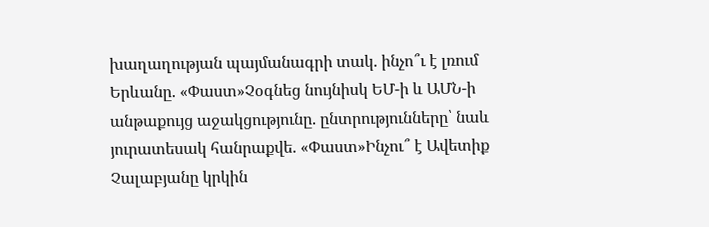խաղաղության պայմանագրի տակ. ինչո՞ւ է լռում Երևանը. «Փաստ»Չօգնեց նույնիսկ ԵՄ-ի և ԱՄՆ-ի անթաքույց աջակցությունը. ընտրությունները՝ նաև յուրատեսակ հանրաքվե. «Փաստ»Ինչու՞ է Ավետիք Չալաբյանը կրկին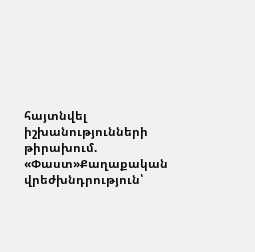հայտնվել իշխանությունների թիրախում. «Փաստ»Քաղաքական վրեժխնդրություն՝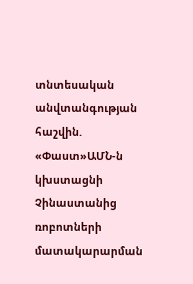տնտեսական անվտանգության հաշվին. «Փաստ»ԱՄՆ-ն կխստացնի Չինաստանից ռոբոտների մատակարարման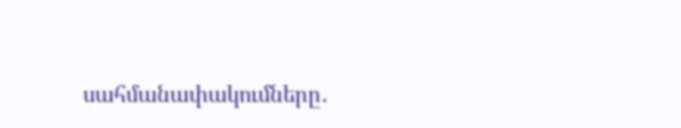սահմանափակումները․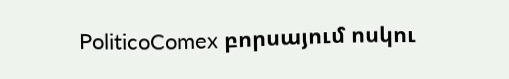PoliticoComex բորսայում ոսկու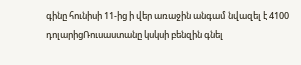գինը հունիսի 11-ից ի վեր առաջին անգամ նվազել է 4100 դոլարիցՌուսաստանը կսկսի բենզին գնել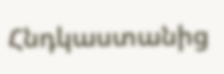Հնդկաստանից